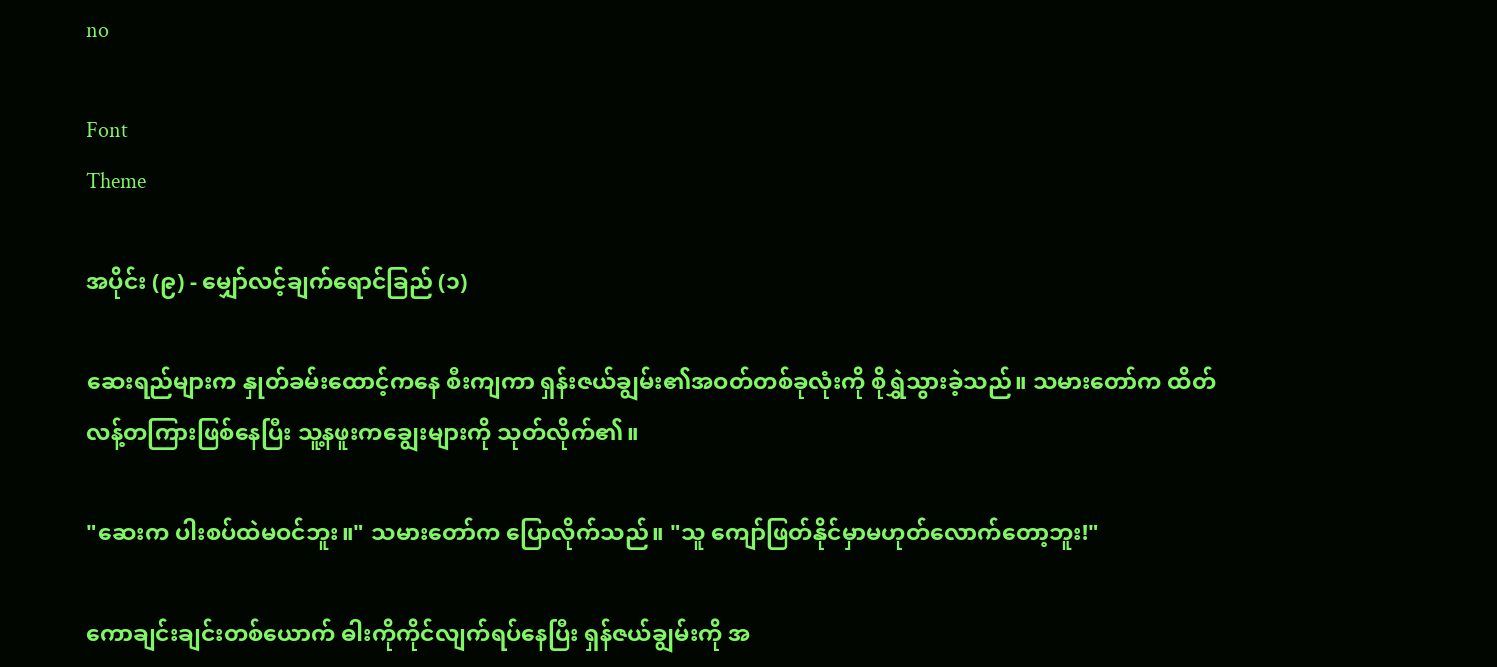no

Font
Theme

အပိုင်း (၉) - မျှော်လင့်ချက်ရောင်ခြည် (၁)

ဆေးရည်များက နှုတ်ခမ်းထောင့်ကနေ စီးကျကာ ရှန်းဇယ်ချွမ်း၏အဝတ်တစ်ခုလုံးကို စိုရွှဲသွားခဲ့သည်။ သမားတော်က ထိတ်လန့်တကြားဖြစ်နေပြီး သူ့နဖူးကချွေးများကို သုတ်လိုက်၏။

"ဆေးက ပါးစပ်ထဲမဝင်ဘူး။" သမားတော်က ပြောလိုက်သည်။ "သူ ကျော်ဖြတ်နိုင်မှာမဟုတ်လောက်တော့ဘူး!"

ကောချင်းချင်းတစ်ယောက် ဓါးကိုကိုင်လျက်ရပ်နေပြီး ရှန်ဇယ်ချွမ်းကို အ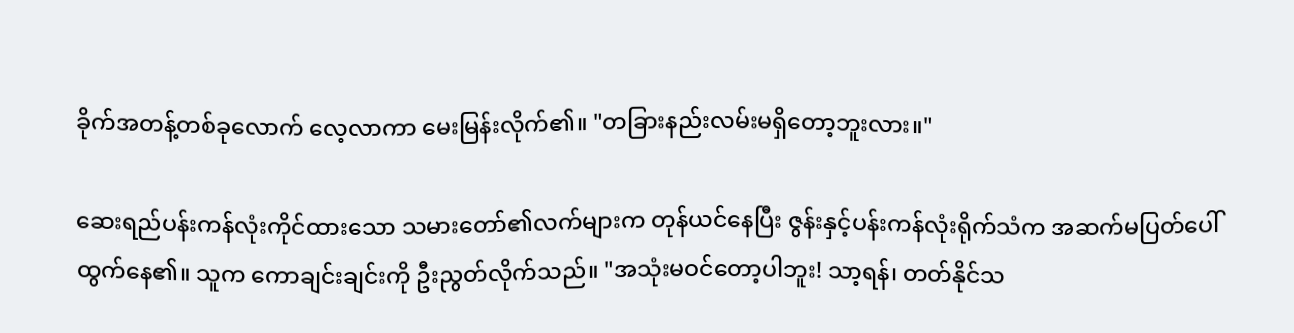ခိုက်အတန့်တစ်ခုလောက် လေ့လာကာ မေးမြန်းလိုက်၏။ "တခြားနည်းလမ်းမရှိတော့ဘူးလား။"

ဆေးရည်ပန်းကန်လုံးကိုင်ထားသော သမားတော်၏လက်များက တုန်ယင်နေပြီး ဇွန်းနှင့်ပန်းကန်လုံးရိုက်သံက အဆက်မပြတ်ပေါ်ထွက်နေ၏။ သူက ကောချင်းချင်းကို ဦးညွတ်လိုက်သည်။ "အသုံးမဝင်တော့ပါဘူး! သာ့ရန်၊ တတ်နိုင်သ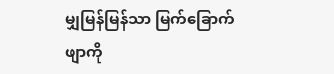မျှမြန်မြန်သာ မြက်ခြောက်ဖျာကို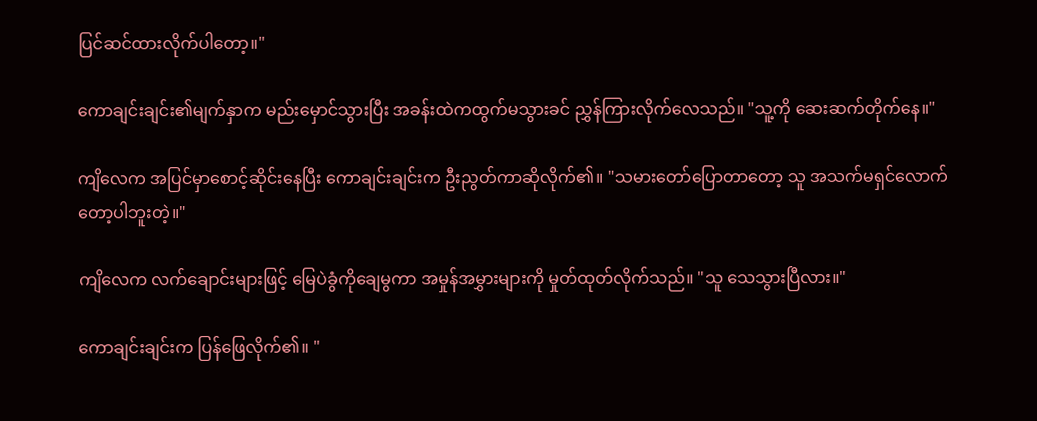ပြင်ဆင်ထားလိုက်ပါတော့။"

ကောချင်းချင်း၏မျက်နှာက မည်းမှောင်သွားပြီး အခန်းထဲကထွက်မသွားခင် ညွှန်ကြားလိုက်လေသည်။ "သူ့ကို ဆေးဆက်တိုက်နေ။"

ကျိလေက အပြင်မှာစောင့်ဆိုင်းနေပြီး ကောချင်းချင်းက ဦးညွတ်ကာဆိုလိုက်၏။ "သမားတော်ပြောတာတော့ သူ အသက်မရှင်လောက်တော့ပါဘူးတဲ့။"

ကျိလေက လက်ချောင်းများဖြင့် မြေပဲခွံကိုချေမွကာ အမှုန်အမွှားများကို မှုတ်ထုတ်လိုက်သည်။ "သူ သေသွားပြီလား။"

ကောချင်းချင်းက ပြန်ဖြေလိုက်၏။ "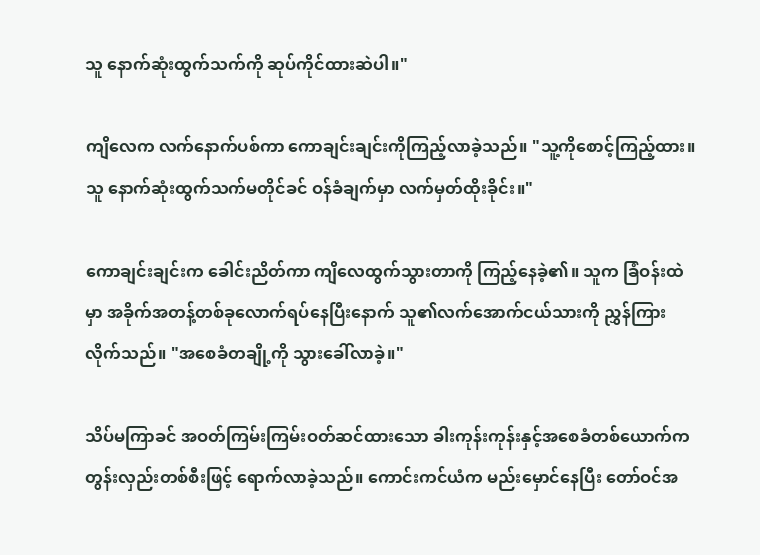သူ နောက်ဆုံးထွက်သက်ကို ဆုပ်ကိုင်ထားဆဲပါ။"

ကျိလေက လက်နောက်ပစ်ကာ ကောချင်းချင်းကိုကြည့်လာခဲ့သည်။ "သူ့ကိုစောင့်ကြည့်ထား။ သူ နောက်ဆုံးထွက်သက်မတိုင်ခင် ဝန်ခံချက်မှာ လက်မှတ်ထိုးခိုင်း။"

ကောချင်းချင်းက ခေါင်းညိတ်ကာ ကျိလေထွက်သွားတာကို ကြည့်နေခဲ့၏။ သူက ခြံဝန်းထဲမှာ အခိုက်အတန့်တစ်ခုလောက်ရပ်နေပြီးနောက် သူ၏လက်အောက်ငယ်သားကို ညွှန်ကြားလိုက်သည်။ "အစေခံတချို့ကို သွားခေါ်လာခဲ့။"

သိပ်မကြာခင် အဝတ်ကြမ်းကြမ်းဝတ်ဆင်ထားသော ခါးကုန်းကုန်းနှင့်အစေခံတစ်ယောက်က တွန်းလှည်းတစ်စီးဖြင့် ရောက်လာခဲ့သည်။ ကောင်းကင်ယံက မည်းမှောင်နေပြီး တော်ဝင်အ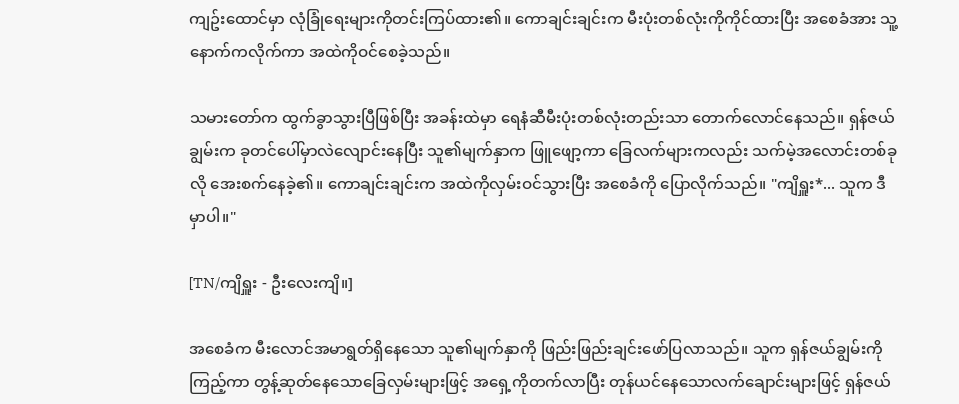ကျဥ်းထောင်မှာ လုံခြုံရေးများကိုတင်းကြပ်ထား၏။ ကောချင်းချင်းက မီးပုံးတစ်လုံးကိုကိုင်ထားပြီး အစေခံအား သူ့နောက်ကလိုက်ကာ အထဲကိုဝင်စေခဲ့သည်။

သမားတော်က ထွက်ခွာသွားပြီဖြစ်ပြီး အခန်းထဲမှာ ရေနံဆီမီးပုံးတစ်လုံးတည်းသာ တောက်လောင်နေသည်။ ရှန်ဇယ်ချွမ်းက ခုတင်ပေါ်မှာလဲလျောင်းနေပြီး သူ၏မျက်နှာက ဖြူဖျော့ကာ ခြေလက်များကလည်း သက်မဲ့အလောင်းတစ်ခုလို အေးစက်နေခဲ့၏။ ကောချင်းချင်းက အထဲကိုလှမ်းဝင်သွားပြီး အစေခံကို ပြောလိုက်သည်။ "ကျိရှူး*... သူက ဒီမှာပါ။"

[TN/ကျိရှူး - ဦးလေးကျိ။]

အစေခံက မီးလောင်အမာရွတ်ရှိနေသော သူ၏မျက်နှာကို ဖြည်းဖြည်းချင်းဖော်ပြလာသည်။ သူက ရှန်ဇယ်ချွမ်းကိုကြည့်ကာ တွန့်ဆုတ်နေသောခြေလှမ်းများဖြင့် အရှေ့ကိုတက်လာပြီး တုန်ယင်နေသောလက်ချောင်းများဖြင့် ရှန်ဇယ်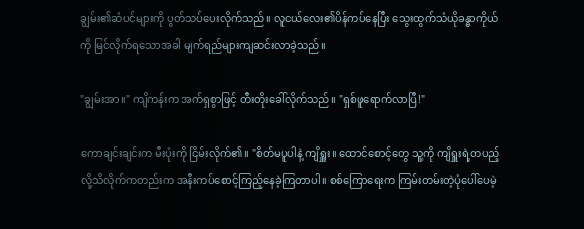ချွမ်း၏ဆံပင်များကို ပွတ်သပ်ပေးလိုက်သည်။ လူငယ်လေး၏ပိန်ကပ်နေပြီး သွေးထွက်သံယိုခန္ဓာကိုယ်ကို မြင်လိုက်ရသောအခါ မျက်ရည်များကျဆင်းလာခဲ့သည်။

"ချွမ်းအာ။" ကျိကန်းက အက်ရှစွာဖြင့် တီးတိုးခေါ်လိုက်သည်။ "ရှစ်ဖူရောက်လာပြီ!"

ကောချင်းချင်းက မီးပုံးကို ငြိမ်းလိုက်၏။ "စိတ်မပူပါနဲ့ ကျိရှူး။ ထောင်စောင့်တွေ သူ့ကို ကျိရှူးရဲ့တပည့်လို့သိလိုက်ကတည်းက အနီးကပ်စောင့်ကြည့်နေခဲ့ကြတာပါ။ စစ်ကြောရေးက ကြမ်းတမ်းတဲ့ပုံပေါ်ပေမဲ့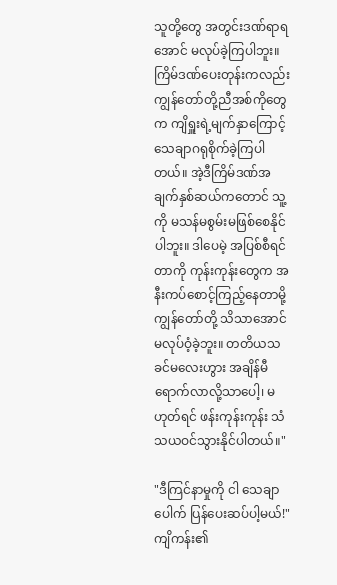သူတို့တွေ အတွင်းဒဏ်ရာရအောင် မလုပ်ခဲ့ကြပါဘူး။ ကြိမ်ဒဏ်ပေးတုန်းကလည်း ကျွန်တော်တို့ညီအစ်ကိုတွေက ကျိရှူးရဲ့မျက်နှာကြောင့် သေချာဂရုစိုက်ခဲ့ကြပါတယ်။ အဲ့ဒီကြိမ်ဒဏ်အချက်နှစ်ဆယ်ကတောင် သူ့ကို မသန်မစွမ်းမဖြစ်စေနိုင်ပါဘူး။ ဒါပေမဲ့ အပြစ်စီရင်တာကို ကုန်းကုန်းတွေက အနီးကပ်စောင့်ကြည့်နေတာမို့ ကျွန်တော်တို့ သိသာအောင်မလုပ်ဝံ့ခဲ့ဘူး။ တတိယသခင်မလေးဟွား အချိန်မီရောက်လာလို့သာပေါ့၊ မဟုတ်ရင် ဖန်းကုန်းကုန်း သံသယဝင်သွားနိုင်ပါတယ်။"

"ဒီကြင်နာမှုကို ငါ သေချာပေါက် ပြန်ပေးဆပ်ပါ့မယ်!" ကျိကန်း၏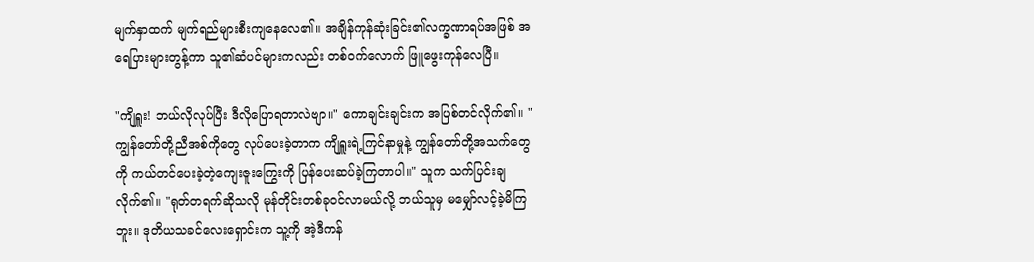မျက်နှာထက် မျက်ရည်များစီးကျနေလေ၏။ အချိန်ကုန်ဆုံးခြင်း၏လက္ခဏာရပ်အဖြစ် အရေပြားများတွန့်ကာ သူ၏ဆံပင်များကလည်း တစ်ဝက်လောက် ဖြူဖွေးကုန်လေပြီ။

"ကျိရှူး! ဘယ်လိုလုပ်ပြီး ဒီလိုပြောရတာလဲဗျာ။" ကောချင်းချင်းက အပြစ်တင်လိုက်၏။ "ကျွန်တော်တို့ညီအစ်ကိုတွေ လုပ်ပေးခဲ့တာက ကျိရှူးရဲ့ကြင်နာမှုနဲ့ ကျွန်တော်တို့အသက်တွေကို ကယ်တင်ပေးခဲ့တဲ့ကျေးဇူးကြွေးကို ပြန်ပေးဆပ်ခဲ့ကြတာပါ။" သူက သက်ပြင်းချလိုက်၏။ "ရုတ်တရက်ဆိုသလို မုန်တိုင်းတစ်ခုဝင်လာမယ်လို့ ဘယ်သူမှ မမျှော်လင့်ခဲ့မိကြဘူး။ ဒုတိယသခင်လေးရှောင်းက သူ့ကို အဲ့ဒီကန်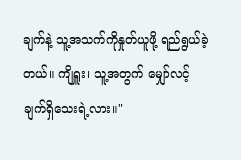ချက်နဲ့ သူ့အသက်ကိုနှုတ်ယူဖို့ ရည်ရွယ်ခဲ့တယ်။ ကျိရှူး၊ သူ့အတွက် မျှော်လင့်ချက်ရှိသေးရဲ့လား။"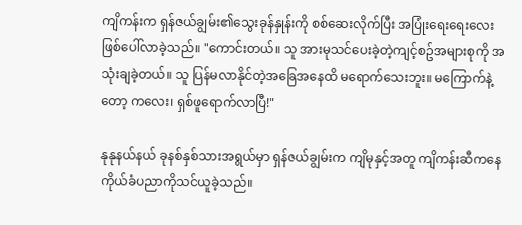ကျိကန်းက ရှန်ဇယ်ချွမ်း၏သွေးခုန်နှုန်းကို စစ်ဆေးလိုက်ပြီး အပြုံးရေးရေးလေးဖြစ်ပေါ်လာခဲ့သည်။ "ကောင်းတယ်။ သူ အားမုသင်ပေးခဲ့တဲ့ကျင့်စဥ်အများစုကို အသုံးချခဲ့တယ်။ သူ ပြန်မလာနိုင်တဲ့အခြေအနေထိ မရောက်သေးဘူး။ မကြောက်နဲ့တော့ ကလေး၊ ရှစ်ဖူရောက်လာပြီ!"

နုနုနယ်နယ် ခုနစ်နှစ်သားအရွယ်မှာ ရှန်ဇယ်ချွမ်းက ကျိမုနှင့်အတူ ကျိကန်းဆီကနေ ကိုယ်ခံပညာကိုသင်ယူခဲ့သည်။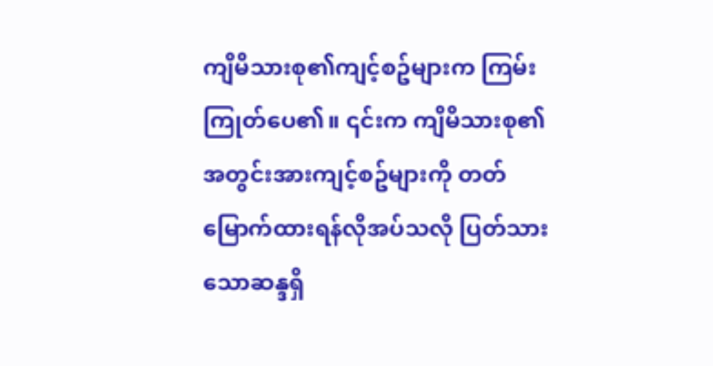ကျိမိသားစု၏ကျင့်စဥ်များက ကြမ်းကြုတ်ပေ၏။ ၎င်းက ကျိမိသားစု၏ အတွင်းအားကျင့်စဥ်များကို တတ်မြောက်ထားရန်လိုအပ်သလို ပြတ်သားသောဆန္ဒရှိ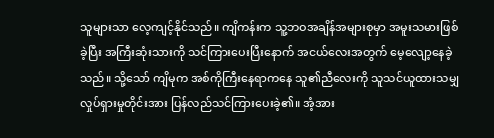သူများသာ လေ့ကျင့်နိုင်သည်။ ကျိကန်းက သူ့ဘဝအချိန်အများစုမှာ အမူးသမားဖြစ်ခဲ့ပြီး အကြီးဆုံးသားကို သင်ကြားပေးပြီးနောက် အငယ်လေးအတွက် မေ့လျော့နေခဲ့သည်။ သို့သော် ကျိမုက အစ်ကိုကြီးနေရာကနေ သူ၏ညီလေးကို သူသင်ယူထားသမျှလှုပ်ရှားမှုတိုင်းအား ပြန်လည်သင်ကြားပေးခဲ့၏။ အံ့အား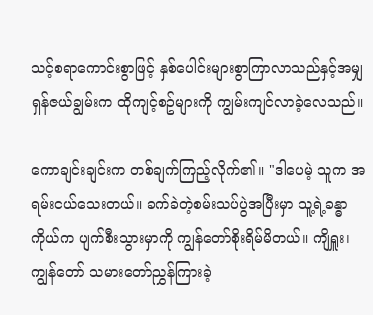သင့်စရာကောင်းစွာဖြင့် နှစ်ပေါင်းများစွာကြာလာသည်နှင့်အမျှ ရှန်ဇယ်ချွမ်းက ထိုကျင့်စဥ်များကို ကျွမ်းကျင်လာခဲ့လေသည်။

ကောချင်းချင်းက တစ်ချက်ကြည့်လိုက်၏။ "ဒါပေမဲ့ သူက အရမ်းငယ်သေးတယ်။ ခက်ခဲတဲ့စမ်းသပ်ပွဲအပြီးမှာ သူ့ရဲ့ခန္ဓာကိုယ်က ပျက်စီးသွားမှာကို ကျွန်တော်စိုးရိမ်မိတယ်။ ကျိရှူး၊ ကျွန်တော် သမားတော်ညွှန်ကြားခဲ့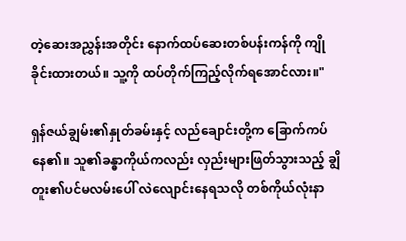တဲ့ဆေးအညွှန်းအတိုင်း နောက်ထပ်ဆေးတစ်ပန်းကန်ကို ကျိုခိုင်းထားတယ်။ သူ့ကို ထပ်တိုက်ကြည့်လိုက်ရအောင်လား။"

ရှန်ဇယ်ချွမ်း၏နှုတ်ခမ်းနှင့် လည်ချောင်းတို့က ခြောက်ကပ်နေ၏။ သူ၏ခန္ဓာကိုယ်ကလည်း လှည်းများဖြတ်သွားသည့် ချွိတူး၏ပင်မလမ်းပေါ် လဲလျောင်းနေရသလို တစ်ကိုယ်လုံးနာ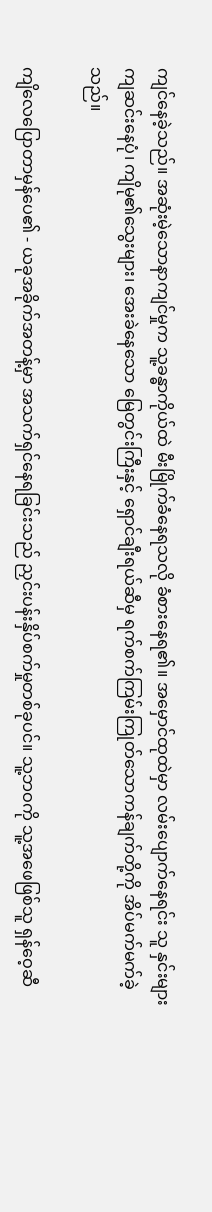ကျင်နေခဲ့သည်။ အဆုံးမဲ့သောနာကျင်မှုက သူ့ခန္ဓာကိုယ်ထဲ မီးမြိုက်ခံနေရသလို ခံစားနေရ၏။ အမှောင်ထုထဲမှာ လမ်းပျောက်နေရင်း သူ နှင်းများကျဆင်းနေပုံ၊ ကျိမု၏သွေးများ၊ အေးခဲနေသော မြေတွင်းကြီးနှင့် ရှောင်ချီးရယ်ဆီမှ ရက်စက်ကြမ်းကြုတ်သောကန်ချက်တို့ကို အိပ်မက်မက်ခဲ့သည်။

ကျိလေပြောတာမှန်ပေ၏ - ယခုအခိုက်အတန့်မှာ အသက်ရှင်နေရခြင်းသည် ညှင်းပန်းနှိပ်စက်မှုတစ်ခုပင်။ သူ့ဘဝကို သူ့အဖေဖြစ်သူ ရှန်ဝေ့ဆီ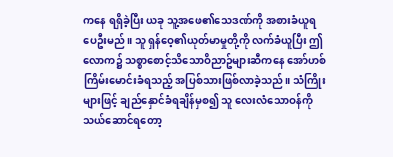ကနေ ရရှိခဲ့ပြီး ယခု သူ့အဖေ၏သေဒဏ်ကို အစားခံယူရပေဦးမည်။ သူ ရှန်ဝေ့၏ယုတ်မာမှုတို့ကို လက်ခံယူပြီး ဤလောက၌ သစ္စာစောင့်သိသောဝိညာဥ်များဆီကနေ အော်ဟစ်ကြိမ်းမောင်းခံရသည့် အပြစ်သားဖြစ်လာခဲ့သည်။ သံကြိုးများဖြင့် ချည်နှောင်ခံရချိန်မှစ၍ သူ လေးလံသောဝန်ကို သယ်ဆောင်ရတော့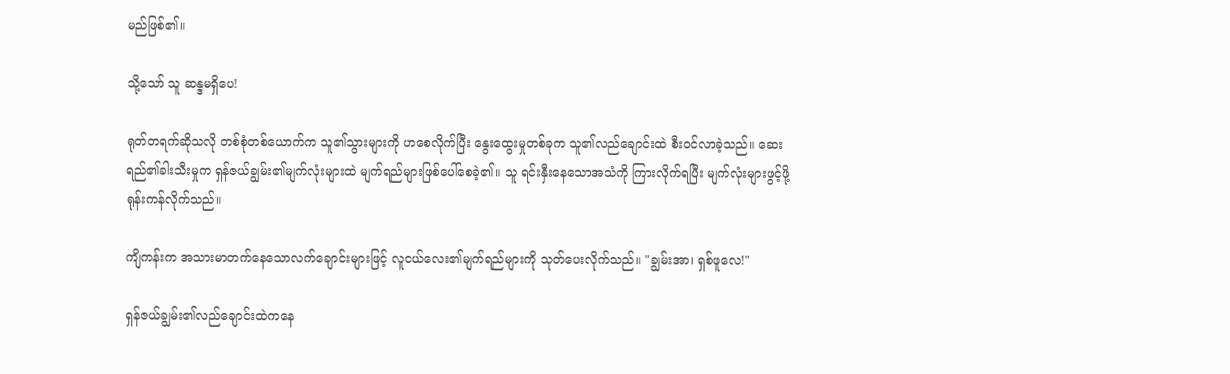မည်ဖြစ်၏။

သို့သော် သူ ဆန္ဒမရှိပေ!

ရုတ်တရက်ဆိုသလို တစ်စုံတစ်ယောက်က သူ၏သွားများကို ဟစေလိုက်ပြီး နွေးထွေးမှုတစ်ခုက သူ၏လည်ချောင်းထဲ စီးဝင်လာခဲ့သည်။ ဆေးရည်၏ခါးသီးမှုက ရှန်ဇယ်ချွမ်း၏မျက်လုံးများထဲ မျက်ရည်များဖြစ်ပေါ်စေခဲ့၏။ သူ ရင်းနှီးနေသောအသံကို ကြားလိုက်ရပြီး မျက်လုံးများဖွင့်ဖို့ ရုန်းကန်လိုက်သည်။

ကျိကန်းက အသားမာတက်နေသောလက်ချောင်းများဖြင့် လူငယ်လေး၏မျက်ရည်များကို သုတ်ပေးလိုက်သည်။ "ချွမ်းအာ၊ ရှစ်ဖူလေ!"

ရှန်ဇယ်ချွမ်း၏လည်ချောင်းထဲကနေ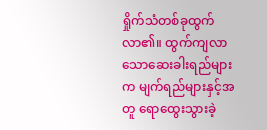ရှိုက်သံတစ်ခုထွက်လာ၏။ ထွက်ကျလာသောဆေးခါးရည်များက မျက်ရည်များနှင့်အတူ ရောထွေးသွားခဲ့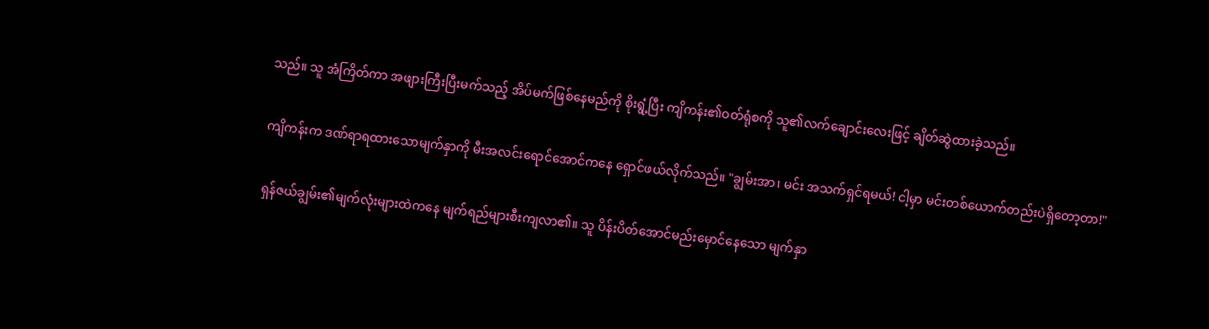သည်။ သူ အံကြိတ်ကာ အဖျားကြီးပြီးမက်သည့် အိပ်မက်ဖြစ်နေမည်ကို စိုးရွံ့ပြီး ကျိကန်း၏ဝတ်ရုံစကို သူ၏လက်ချောင်းလေးဖြင့် ချိတ်ဆွဲထားခဲ့သည်။

ကျိကန်းက ဒဏ်ရာရထားသောမျက်နှာကို မီးအလင်းရောင်အောင်ကနေ ရှောင်ဖယ်လိုက်သည်။ "ချွမ်းအာ၊ မင်း အသက်ရှင်ရမယ်! ငါ့မှာ မင်းတစ်ယောက်တည်းပဲရှိတော့တာ!"

ရှန်ဇယ်ချွမ်း၏မျက်လုံးများထဲကနေ မျက်ရည်များစီးကျလာ၏။ သူ ပိန်းပိတ်အောင်မည်းမှောင်နေသော မျက်နှာ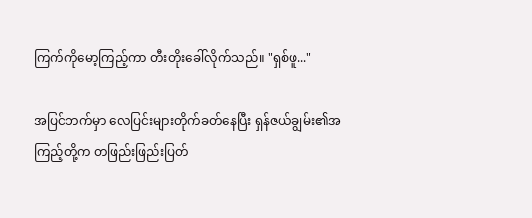ကြက်ကိုမော့ကြည့်ကာ တီးတိုးခေါ်လိုက်သည်။ "ရှစ်ဖူ..."

အပြင်ဘက်မှာ လေပြင်းများတိုက်ခတ်နေပြီး ရှန်ဇယ်ချွမ်း၏အကြည့်တို့က တဖြည်းဖြည်းပြတ်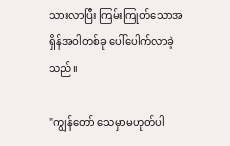သားလာပြီး ကြမ်းကြုတ်သောအရှိန်အဝါတစ်ခု ပေါ်ပေါက်လာခဲ့သည်။

"ကျွန်တော် သေမှာမဟုတ်ပါ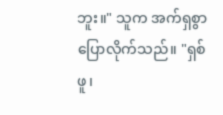ဘူး။" သူက အက်ရှစွာပြောလိုက်သည်။ "ရှစ်ဖူ၊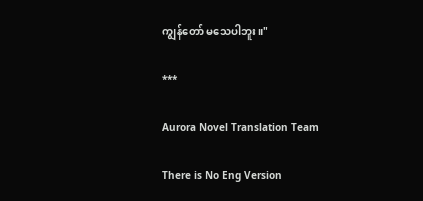ကျွန်တော် မသေပါဘူး။"

***

Aurora Novel Translation Team

There is No Eng Version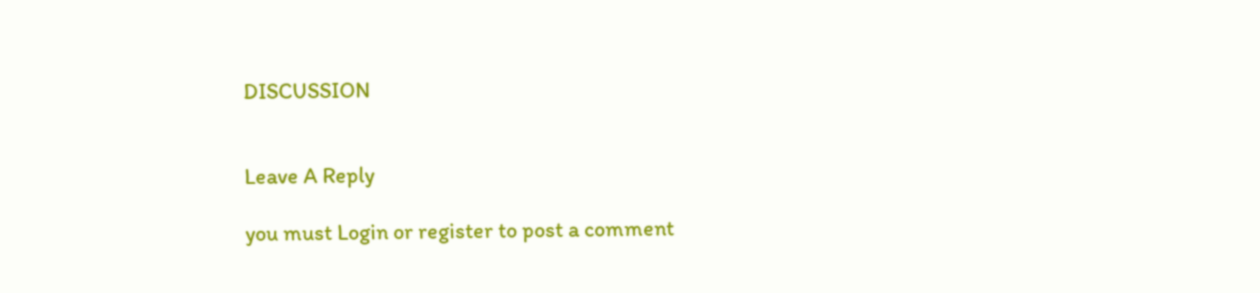DISCUSSION


Leave A Reply

you must Login or register to post a comment